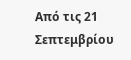Από τις 21 Σεπτεμβρίου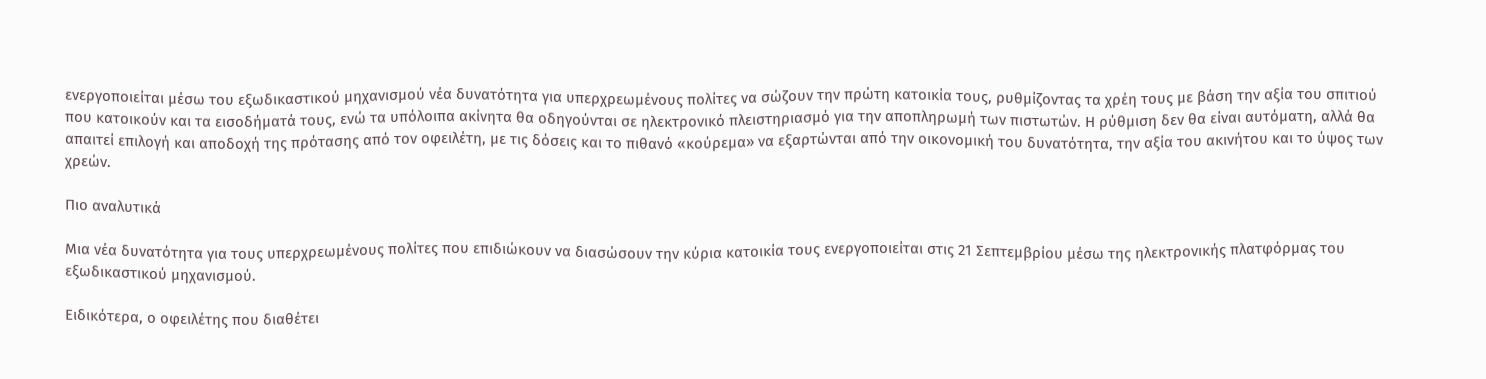ενεργοποιείται μέσω του εξωδικαστικού μηχανισμού νέα δυνατότητα για υπερχρεωμένους πολίτες να σώζουν την πρώτη κατοικία τους, ρυθμίζοντας τα χρέη τους με βάση την αξία του σπιτιού που κατοικούν και τα εισοδήματά τους, ενώ τα υπόλοιπα ακίνητα θα οδηγούνται σε ηλεκτρονικό πλειστηριασμό για την αποπληρωμή των πιστωτών. Η ρύθμιση δεν θα είναι αυτόματη, αλλά θα απαιτεί επιλογή και αποδοχή της πρότασης από τον οφειλέτη, με τις δόσεις και το πιθανό «κούρεμα» να εξαρτώνται από την οικονομική του δυνατότητα, την αξία του ακινήτου και το ύψος των χρεών.

Πιο αναλυτικά

Μια νέα δυνατότητα για τους υπερχρεωμένους πολίτες που επιδιώκουν να διασώσουν την κύρια κατοικία τους ενεργοποιείται στις 21 Σεπτεμβρίου μέσω της ηλεκτρονικής πλατφόρμας του εξωδικαστικού μηχανισμού.

Ειδικότερα, ο οφειλέτης που διαθέτει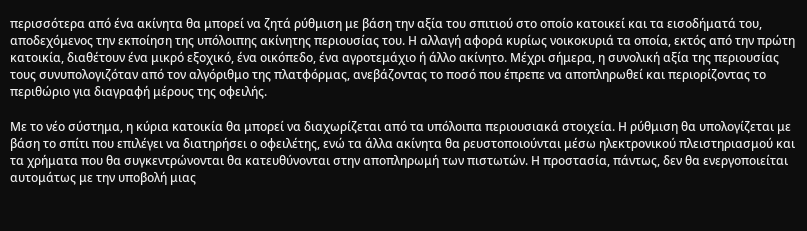περισσότερα από ένα ακίνητα θα μπορεί να ζητά ρύθμιση με βάση την αξία του σπιτιού στο οποίο κατοικεί και τα εισοδήματά του, αποδεχόμενος την εκποίηση της υπόλοιπης ακίνητης περιουσίας του. Η αλλαγή αφορά κυρίως νοικοκυριά τα οποία, εκτός από την πρώτη κατοικία, διαθέτουν ένα μικρό εξοχικό, ένα οικόπεδο, ένα αγροτεμάχιο ή άλλο ακίνητο. Μέχρι σήμερα, η συνολική αξία της περιουσίας τους συνυπολογιζόταν από τον αλγόριθμο της πλατφόρμας, ανεβάζοντας το ποσό που έπρεπε να αποπληρωθεί και περιορίζοντας το περιθώριο για διαγραφή μέρους της οφειλής.

Με το νέο σύστημα, η κύρια κατοικία θα μπορεί να διαχωρίζεται από τα υπόλοιπα περιουσιακά στοιχεία. Η ρύθμιση θα υπολογίζεται με βάση το σπίτι που επιλέγει να διατηρήσει ο οφειλέτης, ενώ τα άλλα ακίνητα θα ρευστοποιούνται μέσω ηλεκτρονικού πλειστηριασμού και τα χρήματα που θα συγκεντρώνονται θα κατευθύνονται στην αποπληρωμή των πιστωτών. Η προστασία, πάντως, δεν θα ενεργοποιείται αυτομάτως με την υποβολή μιας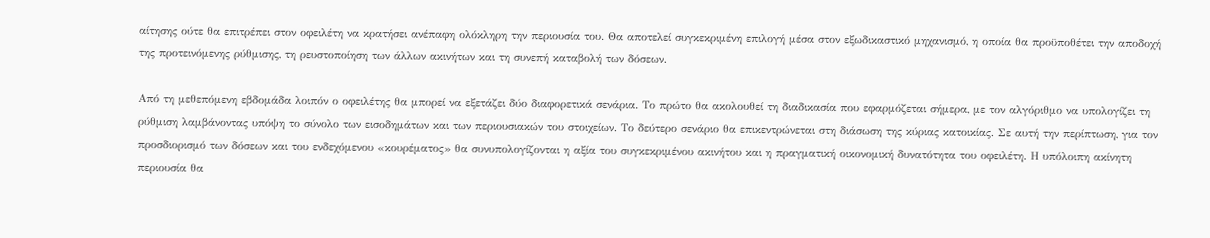αίτησης ούτε θα επιτρέπει στον οφειλέτη να κρατήσει ανέπαφη ολόκληρη την περιουσία του. Θα αποτελεί συγκεκριμένη επιλογή μέσα στον εξωδικαστικό μηχανισμό, η οποία θα προϋποθέτει την αποδοχή της προτεινόμενης ρύθμισης, τη ρευστοποίηση των άλλων ακινήτων και τη συνεπή καταβολή των δόσεων.

Από τη μεθεπόμενη εβδομάδα λοιπόν ο οφειλέτης θα μπορεί να εξετάζει δύο διαφορετικά σενάρια. Το πρώτο θα ακολουθεί τη διαδικασία που εφαρμόζεται σήμερα, με τον αλγόριθμο να υπολογίζει τη ρύθμιση λαμβάνοντας υπόψη το σύνολο των εισοδημάτων και των περιουσιακών του στοιχείων. Το δεύτερο σενάριο θα επικεντρώνεται στη διάσωση της κύριας κατοικίας. Σε αυτή την περίπτωση, για τον προσδιορισμό των δόσεων και του ενδεχόμενου «κουρέματος» θα συνυπολογίζονται η αξία του συγκεκριμένου ακινήτου και η πραγματική οικονομική δυνατότητα του οφειλέτη. Η υπόλοιπη ακίνητη περιουσία θα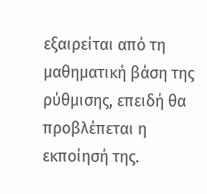εξαιρείται από τη μαθηματική βάση της ρύθμισης, επειδή θα προβλέπεται η εκποίησή της.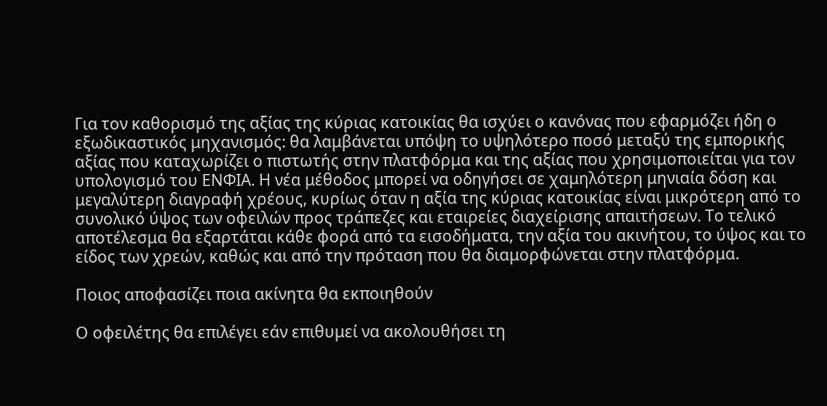Για τον καθορισμό της αξίας της κύριας κατοικίας θα ισχύει ο κανόνας που εφαρμόζει ήδη ο εξωδικαστικός μηχανισμός: θα λαμβάνεται υπόψη το υψηλότερο ποσό μεταξύ της εμπορικής αξίας που καταχωρίζει ο πιστωτής στην πλατφόρμα και της αξίας που χρησιμοποιείται για τον υπολογισμό του ΕΝΦΙΑ. Η νέα μέθοδος μπορεί να οδηγήσει σε χαμηλότερη μηνιαία δόση και μεγαλύτερη διαγραφή χρέους, κυρίως όταν η αξία της κύριας κατοικίας είναι μικρότερη από το συνολικό ύψος των οφειλών προς τράπεζες και εταιρείες διαχείρισης απαιτήσεων. Το τελικό αποτέλεσμα θα εξαρτάται κάθε φορά από τα εισοδήματα, την αξία του ακινήτου, το ύψος και το είδος των χρεών, καθώς και από την πρόταση που θα διαμορφώνεται στην πλατφόρμα.

Ποιος αποφασίζει ποια ακίνητα θα εκποιηθούν

Ο οφειλέτης θα επιλέγει εάν επιθυμεί να ακολουθήσει τη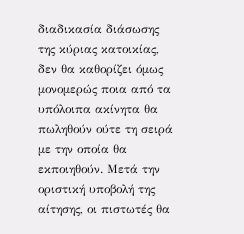διαδικασία διάσωσης της κύριας κατοικίας, δεν θα καθορίζει όμως μονομερώς ποια από τα υπόλοιπα ακίνητα θα πωληθούν ούτε τη σειρά με την οποία θα εκποιηθούν. Μετά την οριστική υποβολή της αίτησης, οι πιστωτές θα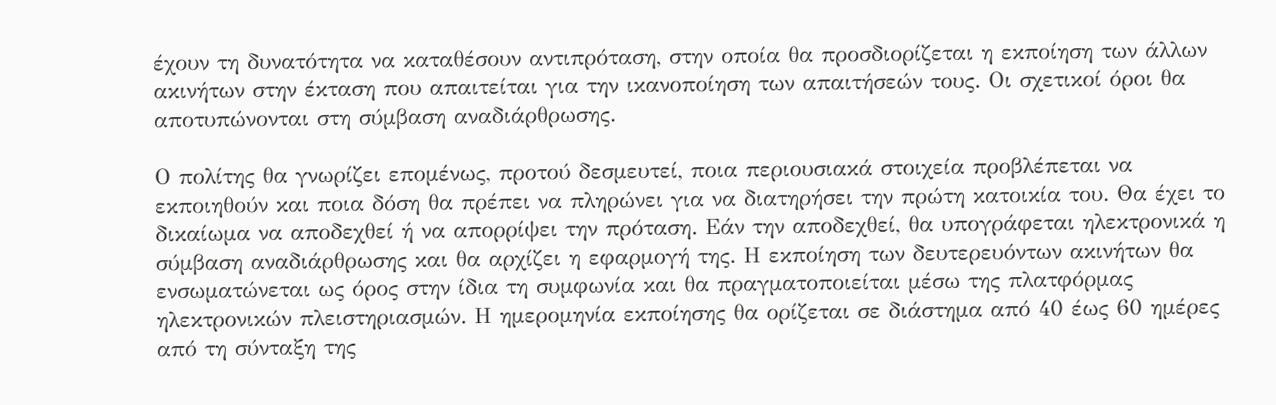έχουν τη δυνατότητα να καταθέσουν αντιπρόταση, στην οποία θα προσδιορίζεται η εκποίηση των άλλων ακινήτων στην έκταση που απαιτείται για την ικανοποίηση των απαιτήσεών τους. Οι σχετικοί όροι θα αποτυπώνονται στη σύμβαση αναδιάρθρωσης.

Ο πολίτης θα γνωρίζει επομένως, προτού δεσμευτεί, ποια περιουσιακά στοιχεία προβλέπεται να εκποιηθούν και ποια δόση θα πρέπει να πληρώνει για να διατηρήσει την πρώτη κατοικία του. Θα έχει το δικαίωμα να αποδεχθεί ή να απορρίψει την πρόταση. Εάν την αποδεχθεί, θα υπογράφεται ηλεκτρονικά η σύμβαση αναδιάρθρωσης και θα αρχίζει η εφαρμογή της. Η εκποίηση των δευτερευόντων ακινήτων θα ενσωματώνεται ως όρος στην ίδια τη συμφωνία και θα πραγματοποιείται μέσω της πλατφόρμας ηλεκτρονικών πλειστηριασμών. Η ημερομηνία εκποίησης θα ορίζεται σε διάστημα από 40 έως 60 ημέρες από τη σύνταξη της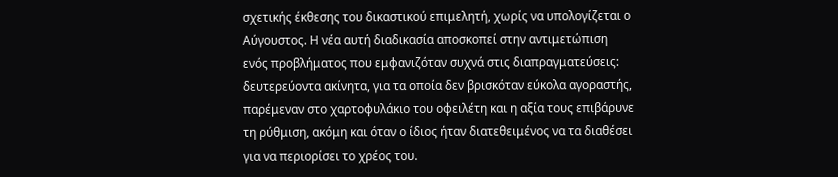σχετικής έκθεσης του δικαστικού επιμελητή, χωρίς να υπολογίζεται ο Αύγουστος. Η νέα αυτή διαδικασία αποσκοπεί στην αντιμετώπιση ενός προβλήματος που εμφανιζόταν συχνά στις διαπραγματεύσεις: δευτερεύοντα ακίνητα, για τα οποία δεν βρισκόταν εύκολα αγοραστής, παρέμεναν στο χαρτοφυλάκιο του οφειλέτη και η αξία τους επιβάρυνε τη ρύθμιση, ακόμη και όταν ο ίδιος ήταν διατεθειμένος να τα διαθέσει για να περιορίσει το χρέος του.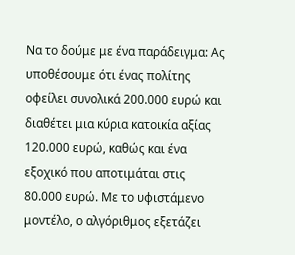Να το δούμε με ένα παράδειγμα: Ας υποθέσουμε ότι ένας πολίτης οφείλει συνολικά 200.000 ευρώ και διαθέτει μια κύρια κατοικία αξίας 120.000 ευρώ, καθώς και ένα εξοχικό που αποτιμάται στις 80.000 ευρώ. Με το υφιστάμενο μοντέλο, ο αλγόριθμος εξετάζει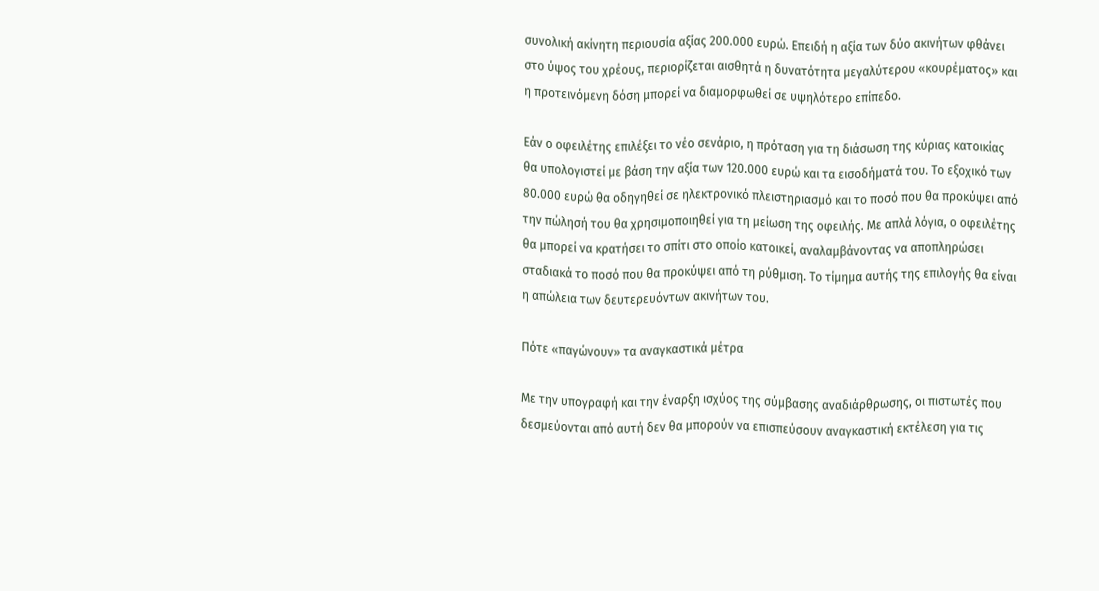συνολική ακίνητη περιουσία αξίας 200.000 ευρώ. Επειδή η αξία των δύο ακινήτων φθάνει στο ύψος του χρέους, περιορίζεται αισθητά η δυνατότητα μεγαλύτερου «κουρέματος» και η προτεινόμενη δόση μπορεί να διαμορφωθεί σε υψηλότερο επίπεδο.

Εάν ο οφειλέτης επιλέξει το νέο σενάριο, η πρόταση για τη διάσωση της κύριας κατοικίας θα υπολογιστεί με βάση την αξία των 120.000 ευρώ και τα εισοδήματά του. Το εξοχικό των 80.000 ευρώ θα οδηγηθεί σε ηλεκτρονικό πλειστηριασμό και το ποσό που θα προκύψει από την πώλησή του θα χρησιμοποιηθεί για τη μείωση της οφειλής. Με απλά λόγια, ο οφειλέτης θα μπορεί να κρατήσει το σπίτι στο οποίο κατοικεί, αναλαμβάνοντας να αποπληρώσει σταδιακά το ποσό που θα προκύψει από τη ρύθμιση. Το τίμημα αυτής της επιλογής θα είναι η απώλεια των δευτερευόντων ακινήτων του.

Πότε «παγώνουν» τα αναγκαστικά μέτρα

Με την υπογραφή και την έναρξη ισχύος της σύμβασης αναδιάρθρωσης, οι πιστωτές που δεσμεύονται από αυτή δεν θα μπορούν να επισπεύσουν αναγκαστική εκτέλεση για τις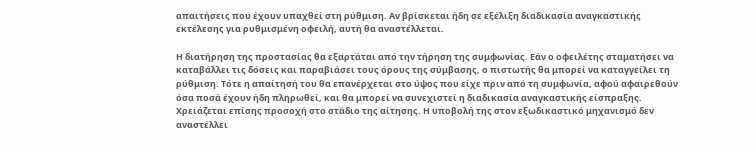απαιτήσεις που έχουν υπαχθεί στη ρύθμιση. Αν βρίσκεται ήδη σε εξέλιξη διαδικασία αναγκαστικής εκτέλεσης για ρυθμισμένη οφειλή, αυτή θα αναστέλλεται.

Η διατήρηση της προστασίας θα εξαρτάται από την τήρηση της συμφωνίας. Εάν ο οφειλέτης σταματήσει να καταβάλλει τις δόσεις και παραβιάσει τους όρους της σύμβασης, ο πιστωτής θα μπορεί να καταγγείλει τη ρύθμιση. Τότε η απαίτησή του θα επανέρχεται στο ύψος που είχε πριν από τη συμφωνία, αφού αφαιρεθούν όσα ποσά έχουν ήδη πληρωθεί, και θα μπορεί να συνεχιστεί η διαδικασία αναγκαστικής είσπραξης. Χρειάζεται επίσης προσοχή στο στάδιο της αίτησης. Η υποβολή της στον εξωδικαστικό μηχανισμό δεν αναστέλλει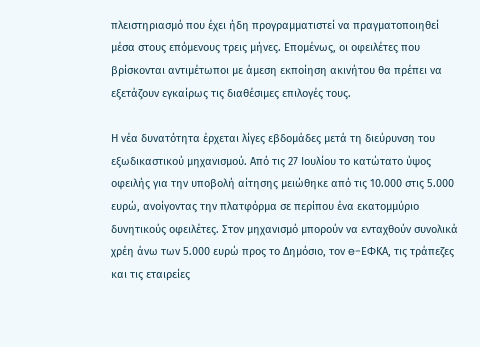πλειστηριασμό που έχει ήδη προγραμματιστεί να πραγματοποιηθεί μέσα στους επόμενους τρεις μήνες. Επομένως, οι οφειλέτες που βρίσκονται αντιμέτωποι με άμεση εκποίηση ακινήτου θα πρέπει να εξετάζουν εγκαίρως τις διαθέσιμες επιλογές τους.

Η νέα δυνατότητα έρχεται λίγες εβδομάδες μετά τη διεύρυνση του εξωδικαστικού μηχανισμού. Από τις 27 Ιουλίου το κατώτατο ύψος οφειλής για την υποβολή αίτησης μειώθηκε από τις 10.000 στις 5.000 ευρώ, ανοίγοντας την πλατφόρμα σε περίπου ένα εκατομμύριο δυνητικούς οφειλέτες. Στον μηχανισμό μπορούν να ενταχθούν συνολικά χρέη άνω των 5.000 ευρώ προς το Δημόσιο, τον e-ΕΦΚΑ, τις τράπεζες και τις εταιρείες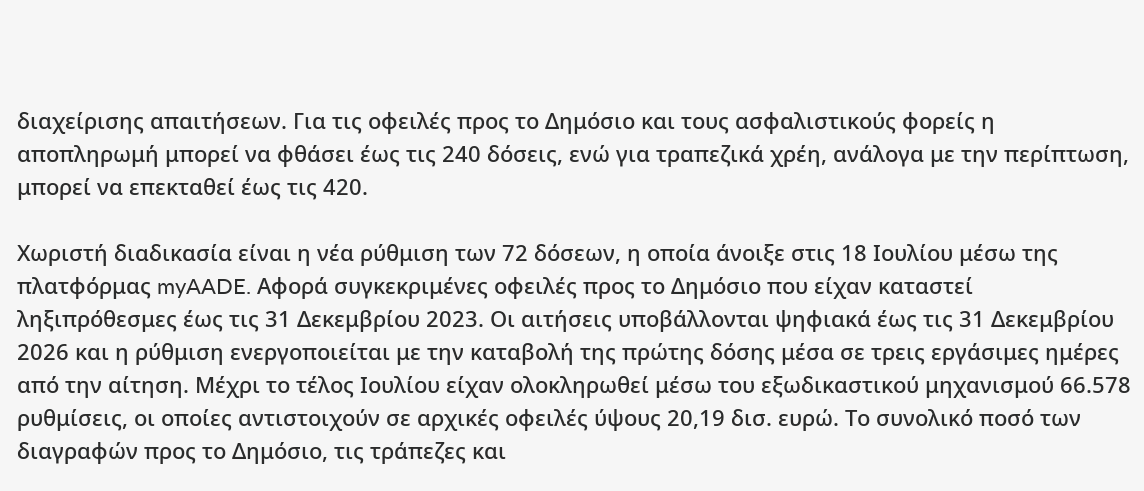διαχείρισης απαιτήσεων. Για τις οφειλές προς το Δημόσιο και τους ασφαλιστικούς φορείς η αποπληρωμή μπορεί να φθάσει έως τις 240 δόσεις, ενώ για τραπεζικά χρέη, ανάλογα με την περίπτωση, μπορεί να επεκταθεί έως τις 420.

Χωριστή διαδικασία είναι η νέα ρύθμιση των 72 δόσεων, η οποία άνοιξε στις 18 Ιουλίου μέσω της πλατφόρμας myAADE. Αφορά συγκεκριμένες οφειλές προς το Δημόσιο που είχαν καταστεί ληξιπρόθεσμες έως τις 31 Δεκεμβρίου 2023. Οι αιτήσεις υποβάλλονται ψηφιακά έως τις 31 Δεκεμβρίου 2026 και η ρύθμιση ενεργοποιείται με την καταβολή της πρώτης δόσης μέσα σε τρεις εργάσιμες ημέρες από την αίτηση. Μέχρι το τέλος Ιουλίου είχαν ολοκληρωθεί μέσω του εξωδικαστικού μηχανισμού 66.578 ρυθμίσεις, οι οποίες αντιστοιχούν σε αρχικές οφειλές ύψους 20,19 δισ. ευρώ. Το συνολικό ποσό των διαγραφών προς το Δημόσιο, τις τράπεζες και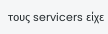τους servicers είχε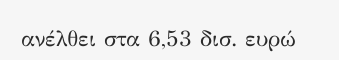ανέλθει στα 6,53 δισ. ευρώ